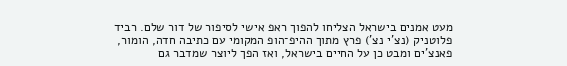מעט אמנים בישראל הצליחו להפוך ראפ אישי לסיפור של דור שלם. רביד פלוטניק (נצ’י נצ’) פרץ מתוך ההיפ־הופ המקומי עם כתיבה חדה, הומור, פאנצ’ים ומבט כן על החיים בישראל, ואז הפך ליוצר שמדבר גם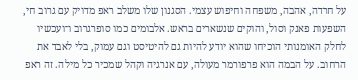על חרדה, אהבה, משפחה וחיפוש עצמי. הסגנון שלו משלב ראפ מדויק עם גרוב חי, השפעות פאנק וסול, והוקים שנשארים בראש. אלבומים כמו סופרגרוב ו־ועכשיו לחלק האומנותי הוכיחו שהוא יודע להיות גם להיטיסט וגם עמוק, בלי לאבד את הרחוב. על הבמה הוא פרפורמר מעולה, עם אנרגיה וקהל שמכיר כל מילה. זה ראפ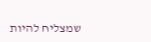שמצליח להיות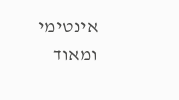אינטימי ומאוד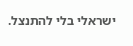ישראלי בלי להתנצל.